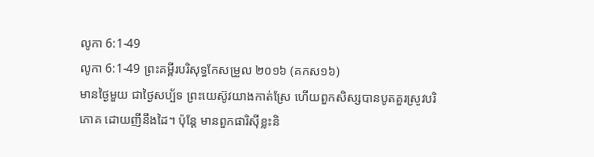លូកា 6:1-49
លូកា 6:1-49 ព្រះគម្ពីរបរិសុទ្ធកែសម្រួល ២០១៦ (គកស១៦)
មានថ្ងៃមួយ ជាថ្ងៃសប្ប័ទ ព្រះយេស៊ូវយាងកាត់ស្រែ ហើយពួកសិស្សបានបូតគួរស្រូវបរិភោគ ដោយញីនឹងដៃ។ ប៉ុន្ដែ មានពួកផារិស៊ីខ្លះនិ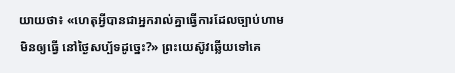យាយថា៖ «ហេតុអ្វីបានជាអ្នករាល់គ្នាធ្វើការដែលច្បាប់ហាមមិនឲ្យធ្វើ នៅថ្ងៃសប្ប័ទដូច្នេះ?» ព្រះយេស៊ូវឆ្លើយទៅគេ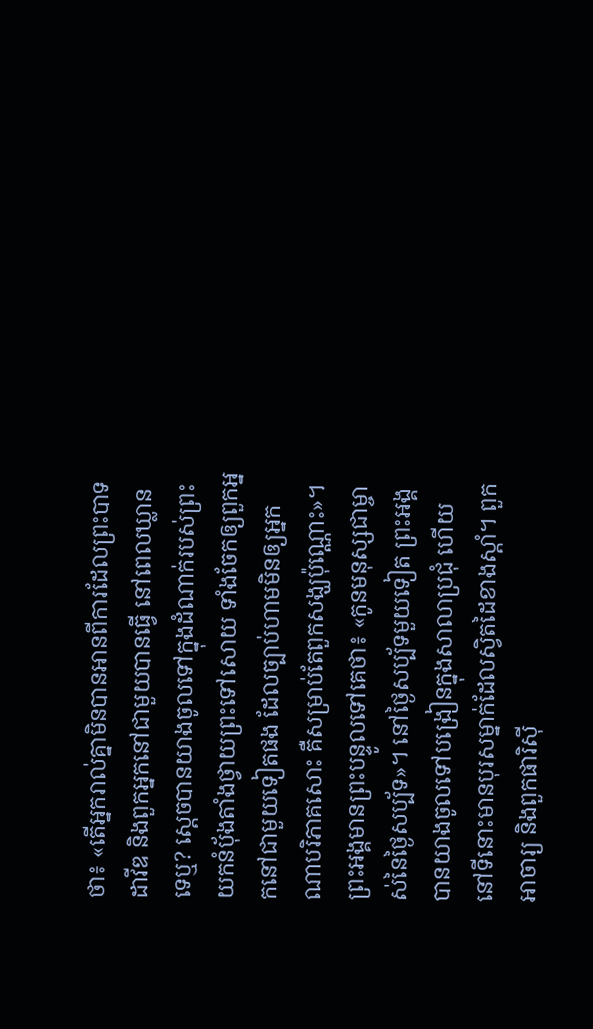ថា៖ «តើអ្នករាល់គ្នាមិនបានអានពីការដែលព្រះបាទដាវីឌ និងពួកអ្នកនៅជាមួយបានធ្វើ នៅពេលឃ្លានទេឬ? ស្ដេចបានយាងចូលទៅក្នុងដំណាក់របស់ព្រះ យកនំបុ័ងតាំងថ្វាយព្រះទៅសោយ ទាំងចែកឲ្យពួកអ្នកនៅជាមួយទៀតផង ដែលច្បាប់ហាមមិនឲ្យអ្នកណាបរិភាគសោះ គឺសម្រាប់តែពួកសង្ឃប៉ុណ្ណោះ»។ ព្រះអង្គមានព្រះបន្ទូលទៅគេថា៖ «កូនមនុស្សជាម្ចាស់នៃថ្ងៃសប្ប័ទ»។ នៅថ្ងៃសប្ប័ទមួយទៀត ព្រះអង្គបានយាងចូលទៅបង្រៀនក្នុងសាលាប្រជុំ ហើយនៅទីនោះមានបុរសម្នាក់ដែលស្វិតដៃខាងស្តាំ។ ពួកអាចារ្យ និងពួកផារិស៊ី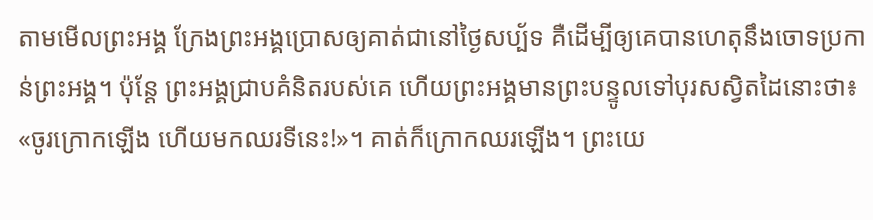តាមមើលព្រះអង្គ ក្រែងព្រះអង្គប្រោសឲ្យគាត់ជានៅថ្ងៃសប្ប័ទ គឺដើម្បីឲ្យគេបានហេតុនឹងចោទប្រកាន់ព្រះអង្គ។ ប៉ុន្តែ ព្រះអង្គជ្រាបគំនិតរបស់គេ ហើយព្រះអង្គមានព្រះបន្ទូលទៅបុរសស្វិតដៃនោះថា៖ «ចូរក្រោកឡើង ហើយមកឈរទីនេះ!»។ គាត់ក៏ក្រោកឈរឡើង។ ព្រះយេ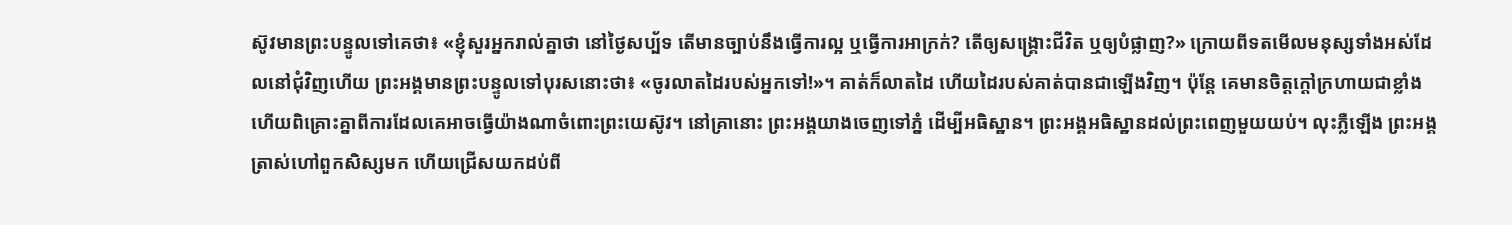ស៊ូវមានព្រះបន្ទូលទៅគេថា៖ «ខ្ញុំសួរអ្នករាល់គ្នាថា នៅថ្ងៃសប្ប័ទ តើមានច្បាប់នឹងធ្វើការល្អ ឬធ្វើការអាក្រក់? តើឲ្យសង្គ្រោះជីវិត ឬឲ្យបំផ្លាញ?» ក្រោយពីទតមើលមនុស្សទាំងអស់ដែលនៅជុំវិញហើយ ព្រះអង្គមានព្រះបន្ទូលទៅបុរសនោះថា៖ «ចូរលាតដៃរបស់អ្នកទៅ!»។ គាត់ក៏លាតដៃ ហើយដៃរបស់គាត់បានជាឡើងវិញ។ ប៉ុន្តែ គេមានចិត្តក្ដៅក្រហាយជាខ្លាំង ហើយពិគ្រោះគ្នាពីការដែលគេអាចធ្វើយ៉ាងណាចំពោះព្រះយេស៊ូវ។ នៅគ្រានោះ ព្រះអង្គយាងចេញទៅភ្នំ ដើម្បីអធិស្ឋាន។ ព្រះអង្គអធិស្ឋានដល់ព្រះពេញមួយយប់។ លុះភ្លឺឡើង ព្រះអង្គត្រាស់ហៅពួកសិស្សមក ហើយជ្រើសយកដប់ពី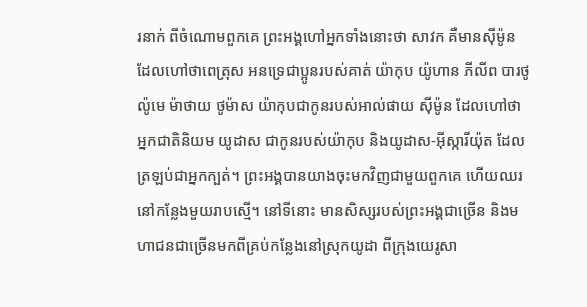រនាក់ ពីចំណោមពួកគេ ព្រះអង្គហៅអ្នកទាំងនោះថា សាវក គឺមានស៊ីម៉ូន ដែលហៅថាពេត្រុស អនទ្រេជាប្អូនរបស់គាត់ យ៉ាកុប យ៉ូហាន ភីលីព បារថូល៉ូមេ ម៉ាថាយ ថូម៉ាស យ៉ាកុបជាកូនរបស់អាល់ផាយ ស៊ីម៉ូន ដែលហៅថាអ្នកជាតិនិយម យូដាស ជាកូនរបស់យ៉ាកុប និងយូដាស-អ៊ីស្ការីយ៉ុត ដែលត្រឡប់ជាអ្នកក្បត់។ ព្រះអង្គបានយាងចុះមកវិញជាមួយពួកគេ ហើយឈរនៅកន្លែងមួយរាបស្មើ។ នៅទីនោះ មានសិស្សរបស់ព្រះអង្គជាច្រើន និងមហាជនជាច្រើនមកពីគ្រប់កន្លែងនៅស្រុកយូដា ពីក្រុងយេរូសា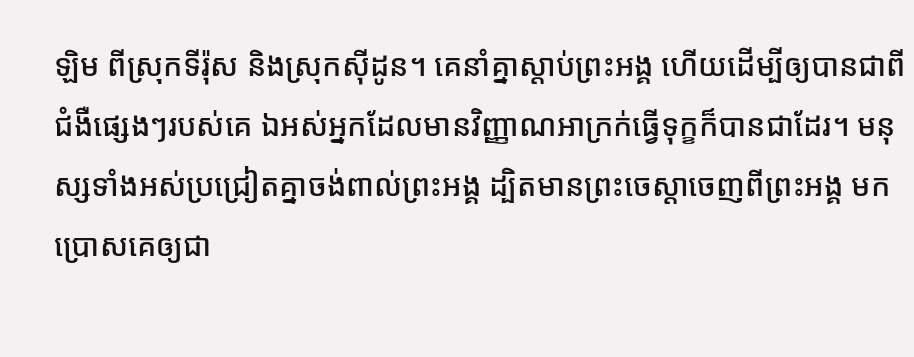ឡិម ពីស្រុកទីរ៉ុស និងស្រុកស៊ីដូន។ គេនាំគ្នាស្តាប់ព្រះអង្គ ហើយដើម្បីឲ្យបានជាពីជំងឺផ្សេងៗរបស់គេ ឯអស់អ្នកដែលមានវិញ្ញាណអាក្រក់ធ្វើទុក្ខក៏បានជាដែរ។ មនុស្សទាំងអស់ប្រជ្រៀតគ្នាចង់ពាល់ព្រះអង្គ ដ្បិតមានព្រះចេស្តាចេញពីព្រះអង្គ មកប្រោសគេឲ្យជា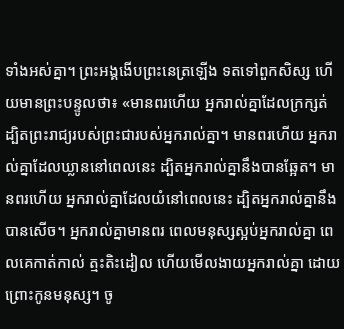ទាំងអស់គ្នា។ ព្រះអង្គងើបព្រះនេត្រឡើង ទតទៅពួកសិស្ស ហើយមានព្រះបន្ទូលថា៖ «មានពរហើយ អ្នករាល់គ្នាដែលក្រក្សត់ ដ្បិតព្រះរាជ្យរបស់ព្រះជារបស់អ្នករាល់គ្នា។ មានពរហើយ អ្នករាល់គ្នាដែលឃ្លាននៅពេលនេះ ដ្បិតអ្នករាល់គ្នានឹងបានឆ្អែត។ មានពរហើយ អ្នករាល់គ្នាដែលយំនៅពេលនេះ ដ្បិតអ្នករាល់គ្នានឹងបានសើច។ អ្នករាល់គ្នាមានពរ ពេលមនុស្សស្អប់អ្នករាល់គ្នា ពេលគេកាត់កាល់ ត្មះតិះដៀល ហើយមើលងាយអ្នករាល់គ្នា ដោយព្រោះកូនមនុស្ស។ ចូ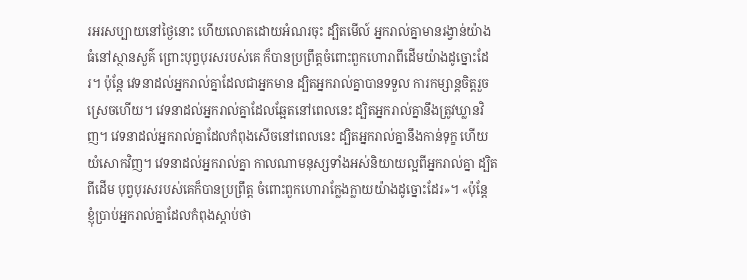រអរសប្បាយនៅថ្ងៃនោះ ហើយលោតដោយអំណរចុះ ដ្បិតមើល៍ អ្នករាល់គ្នាមានរង្វាន់យ៉ាងធំនៅស្ថានសួគ៌ ព្រោះបុព្វបុរសរបស់គេ ក៏បានប្រព្រឹត្តចំពោះពួកហោរាពីដើមយ៉ាងដូច្នោះដែរ។ ប៉ុន្ដែ វេទនាដល់អ្នករាល់គ្នាដែលជាអ្នកមាន ដ្បិតអ្នករាល់គ្នាបានទទួល ការកម្សាន្តចិត្តរួចស្រេចហើយ។ វេទនាដល់អ្នករាល់គ្នាដែលឆ្អែតនៅពេលនេះ ដ្បិតអ្នករាល់គ្នានឹងត្រូវឃ្លានវិញ។ វេទនាដល់អ្នករាល់គ្នាដែលកំពុងសើចនៅពេលនេះ ដ្បិតអ្នករាល់គ្នានឹងកាន់ទុក្ខ ហើយយំសោកវិញ។ វេទនាដល់អ្នករាល់គ្នា កាលណាមនុស្សទាំងអស់និយាយល្អពីអ្នករាល់គ្នា ដ្បិតពីដើម បុព្វបុរសរបស់គេក៏បានប្រព្រឹត្ត ចំពោះពួកហោរាក្លែងក្លាយយ៉ាងដូច្នោះដែរ»។ «ប៉ុន្តែ ខ្ញុំប្រាប់អ្នករាល់គ្នាដែលកំពុងស្តាប់ថា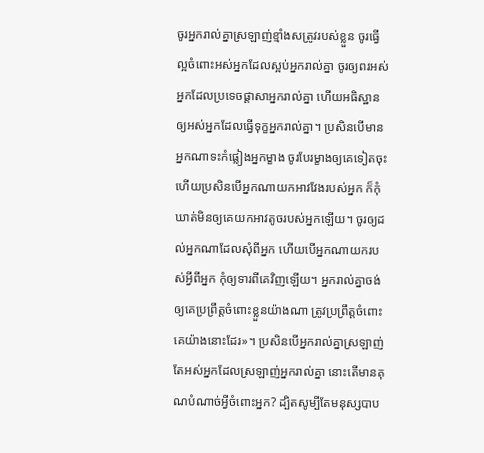ចូរអ្នករាល់គ្នាស្រឡាញ់ខ្មាំងសត្រូវរបស់ខ្លួន ចូរធ្វើល្អចំពោះអស់អ្នកដែលស្អប់អ្នករាល់គ្នា ចូរឲ្យពរអស់អ្នកដែលប្រទេចផ្តាសាអ្នករាល់គ្នា ហើយអធិស្ឋានឲ្យអស់អ្នកដែលធ្វើទុក្ខអ្នករាល់គ្នា។ ប្រសិនបើមានអ្នកណាទះកំផ្លៀងអ្នកម្ខាង ចូរបែរម្ខាងឲ្យគេទៀតចុះ ហើយប្រសិនបើអ្នកណាយកអាវវែងរបស់អ្នក ក៏កុំឃាត់មិនឲ្យគេយកអាវតូចរបស់អ្នកឡើយ។ ចូរឲ្យដល់អ្នកណាដែលសុំពីអ្នក ហើយបើអ្នកណាយករបស់អ្វីពីអ្នក កុំឲ្យទារពីគេវិញឡើយ។ អ្នករាល់គ្នាចង់ឲ្យគេប្រព្រឹត្តចំពោះខ្លួនយ៉ាងណា ត្រូវប្រព្រឹត្តចំពោះគេយ៉ាងនោះដែរ»។ ប្រសិនបើអ្នករាល់គ្នាស្រឡាញ់តែអស់អ្នកដែលស្រឡាញ់អ្នករាល់គ្នា នោះតើមានគុណបំណាច់អ្វីចំពោះអ្នក? ដ្បិតសូម្បីតែមនុស្សបាប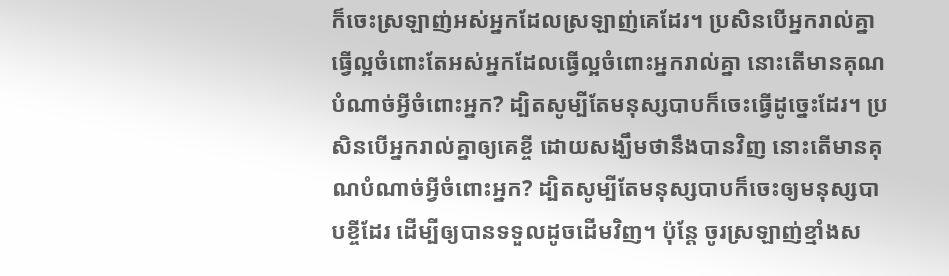ក៏ចេះស្រឡាញ់អស់អ្នកដែលស្រឡាញ់គេដែរ។ ប្រសិនបើអ្នករាល់គ្នាធ្វើល្អចំពោះតែអស់អ្នកដែលធ្វើល្អចំពោះអ្នករាល់គ្នា នោះតើមានគុណបំណាច់អ្វីចំពោះអ្នក? ដ្បិតសូម្បីតែមនុស្សបាបក៏ចេះធ្វើដូច្នេះដែរ។ ប្រសិនបើអ្នករាល់គ្នាឲ្យគេខ្ចី ដោយសង្ឃឹមថានឹងបានវិញ នោះតើមានគុណបំណាច់អ្វីចំពោះអ្នក? ដ្បិតសូម្បីតែមនុស្សបាបក៏ចេះឲ្យមនុស្សបាបខ្ចីដែរ ដើម្បីឲ្យបានទទួលដូចដើមវិញ។ ប៉ុន្ដែ ចូរស្រឡាញ់ខ្មាំងស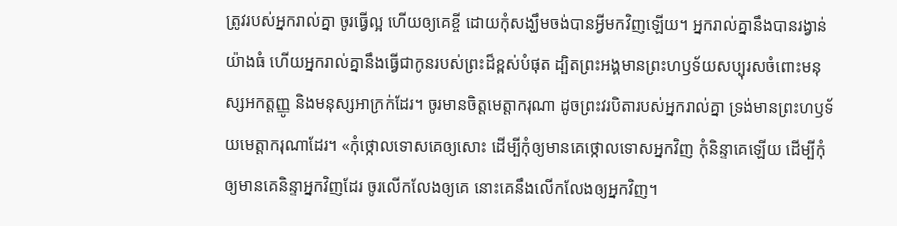ត្រូវរបស់អ្នករាល់គ្នា ចូរធ្វើល្អ ហើយឲ្យគេខ្ចី ដោយកុំសង្ឃឹមចង់បានអ្វីមកវិញឡើយ។ អ្នករាល់គ្នានឹងបានរង្វាន់យ៉ាងធំ ហើយអ្នករាល់គ្នានឹងធ្វើជាកូនរបស់ព្រះដ៏ខ្ពស់បំផុត ដ្បិតព្រះអង្គមានព្រះហឫទ័យសប្បុរសចំពោះមនុស្សអកត្តញ្ញូ និងមនុស្សអាក្រក់ដែរ។ ចូរមានចិត្តមេត្តាករុណា ដូចព្រះវរបិតារបស់អ្នករាល់គ្នា ទ្រង់មានព្រះហឫទ័យមេត្តាករុណាដែរ។ «កុំថ្កោលទោសគេឲ្យសោះ ដើម្បីកុំឲ្យមានគេថ្កោលទោសអ្នកវិញ កុំនិន្ទាគេឡើយ ដើម្បីកុំឲ្យមានគេនិន្ទាអ្នកវិញដែរ ចូរលើកលែងឲ្យគេ នោះគេនឹងលើកលែងឲ្យអ្នកវិញ។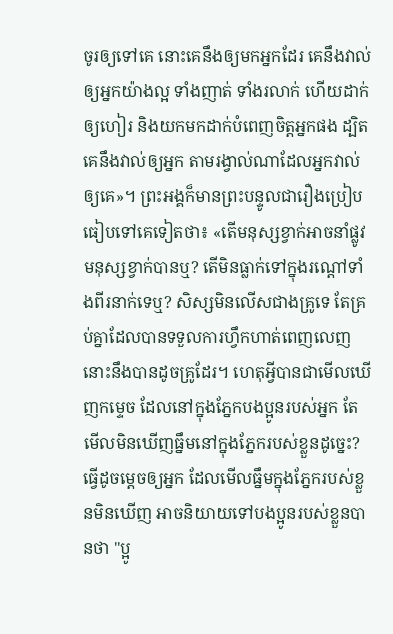ចូរឲ្យទៅគេ នោះគេនឹងឲ្យមកអ្នកដែរ គេនឹងវាល់ឲ្យអ្នកយ៉ាងល្អ ទាំងញាត់ ទាំងរលាក់ ហើយដាក់ឲ្យហៀរ និងយកមកដាក់បំពេញចិត្តអ្នកផង ដ្បិតគេនឹងវាល់ឲ្យអ្នក តាមរង្វាល់ណាដែលអ្នកវាល់ឲ្យគេ»។ ព្រះអង្គក៏មានព្រះបន្ទូលជារឿងប្រៀបធៀបទៅគេទៀតថា៖ «តើមនុស្សខ្វាក់អាចនាំផ្លូវមនុស្សខ្វាក់បានឬ? តើមិនធ្លាក់ទៅក្នុងរណ្តៅទាំងពីរនាក់ទេឬ? សិស្សមិនលើសជាងគ្រូទេ តែគ្រប់គ្នាដែលបានទទួលការហ្វឹកហាត់ពេញលេញ នោះនឹងបានដូចគ្រូដែរ។ ហេតុអ្វីបានជាមើលឃើញកម្ទេច ដែលនៅក្នុងភ្នែកបងប្អូនរបស់អ្នក តែមើលមិនឃើញធ្នឹមនៅក្នុងភ្នែករបស់ខ្លួនដូច្នេះ? ធ្វើដូចម្តេចឲ្យអ្នក ដែលមើលធ្នឹមក្នុងភ្នែករបស់ខ្លួនមិនឃើញ អាចនិយាយទៅបងប្អូនរបស់ខ្លួនបានថា "ប្អូ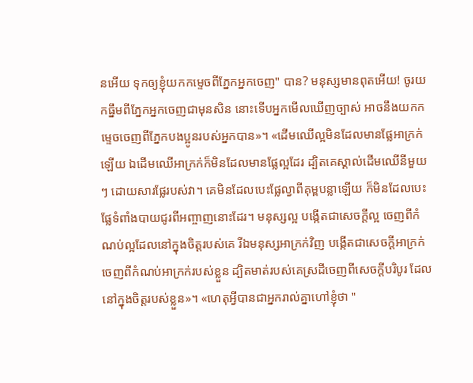នអើយ ទុកឲ្យខ្ញុំយកកម្ទេចពីភ្នែកអ្នកចេញ" បាន? មនុស្សមានពុតអើយ! ចូរយកធ្នឹមពីភ្នែកអ្នកចេញជាមុនសិន នោះទើបអ្នកមើលឃើញច្បាស់ អាចនឹងយកកម្ទេចចេញពីភ្នែកបងប្អូនរបស់អ្នកបាន»។ «ដើមឈើល្អមិនដែលមានផ្លែអាក្រក់ឡើយ ឯដើមឈើអាក្រក់ក៏មិនដែលមានផ្លែល្អដែរ ដ្បិតគេស្គាល់ដើមឈើនីមួយៗ ដោយសារផ្លែរបស់វា។ គេមិនដែលបេះផ្លែល្វាពីគុម្ពបន្លាឡើយ ក៏មិនដែលបេះផ្លែទំពាំងបាយជូរពីអញ្ចាញនោះដែរ។ មនុស្សល្អ បង្កើតជាសេចក្តីល្អ ចេញពីកំណប់ល្អដែលនៅក្នុងចិត្តរបស់គេ រីឯមនុស្សអាក្រក់វិញ បង្កើតជាសេចក្តីអាក្រក់ ចេញពីកំណប់អាក្រក់របស់ខ្លួន ដ្បិតមាត់របស់គេស្រដីចេញពីសេចក្តីបរិបូរ ដែលនៅក្នុងចិត្តរបស់ខ្លួន»។ «ហេតុអ្វីបានជាអ្នករាល់គ្នាហៅខ្ញុំថា "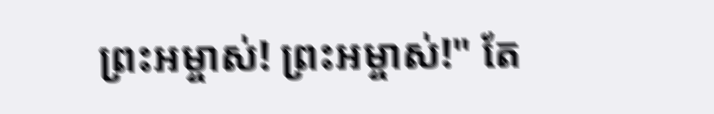ព្រះអម្ចាស់! ព្រះអម្ចាស់!" តែ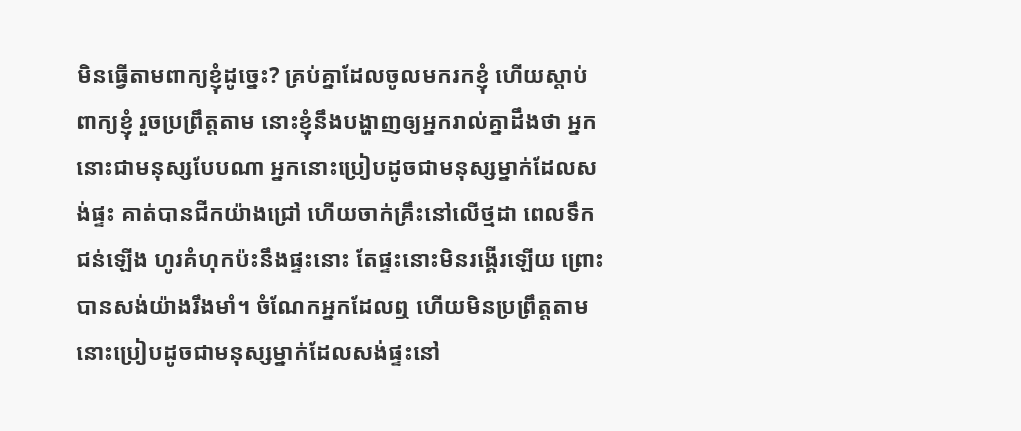មិនធ្វើតាមពាក្យខ្ញុំដូច្នេះ? គ្រប់គ្នាដែលចូលមករកខ្ញុំ ហើយស្តាប់ពាក្យខ្ញុំ រួចប្រព្រឹត្តតាម នោះខ្ញុំនឹងបង្ហាញឲ្យអ្នករាល់គ្នាដឹងថា អ្នកនោះជាមនុស្សបែបណា អ្នកនោះប្រៀបដូចជាមនុស្សម្នាក់ដែលសង់ផ្ទះ គាត់បានជីកយ៉ាងជ្រៅ ហើយចាក់គ្រឹះនៅលើថ្មដា ពេលទឹកជន់ឡើង ហូរគំហុកប៉ះនឹងផ្ទះនោះ តែផ្ទះនោះមិនរង្គើរឡើយ ព្រោះបានសង់យ៉ាងរឹងមាំ។ ចំណែកអ្នកដែលឮ ហើយមិនប្រព្រឹត្តតាម នោះប្រៀបដូចជាមនុស្សម្នាក់ដែលសង់ផ្ទះនៅ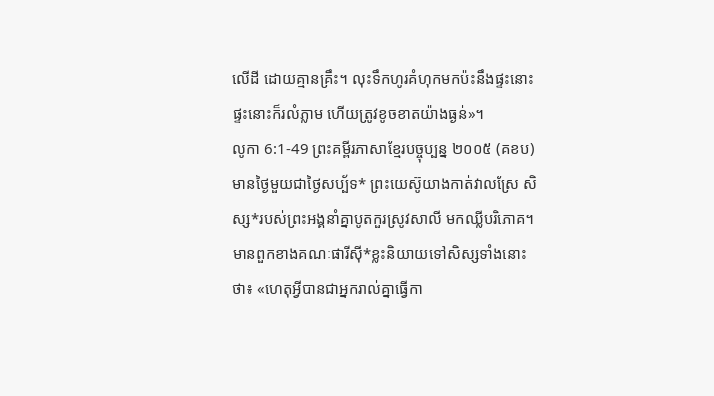លើដី ដោយគ្មានគ្រឹះ។ លុះទឹកហូរគំហុកមកប៉ះនឹងផ្ទះនោះ ផ្ទះនោះក៏រលំភ្លាម ហើយត្រូវខូចខាតយ៉ាងធ្ងន់»។
លូកា 6:1-49 ព្រះគម្ពីរភាសាខ្មែរបច្ចុប្បន្ន ២០០៥ (គខប)
មានថ្ងៃមួយជាថ្ងៃសប្ប័ទ* ព្រះយេស៊ូយាងកាត់វាលស្រែ សិស្ស*របស់ព្រះអង្គនាំគ្នាបូតកួរស្រូវសាលី មកឈ្លីបរិភោគ។ មានពួកខាងគណៈផារីស៊ី*ខ្លះនិយាយទៅសិស្សទាំងនោះថា៖ «ហេតុអ្វីបានជាអ្នករាល់គ្នាធ្វើកា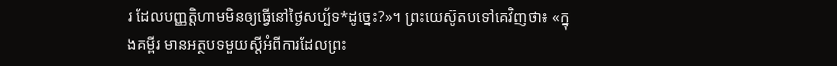រ ដែលបញ្ញត្តិហាមមិនឲ្យធ្វើនៅថ្ងៃសប្ប័ទ*ដូច្នេះ?»។ ព្រះយេស៊ូតបទៅគេវិញថា៖ «ក្នុងគម្ពីរ មានអត្ថបទមួយស្ដីអំពីការដែលព្រះ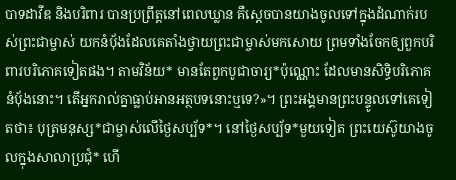បាទដាវីឌ និងបរិពារ បានប្រព្រឹត្តនៅពេលឃ្លាន គឺស្ដេចបានយាងចូលទៅក្នុងដំណាក់របស់ព្រះជាម្ចាស់ យកនំប៉័ងដែលគេតាំងថ្វាយព្រះជាម្ចាស់មកសោយ ព្រមទាំងចែកឲ្យពួកបរិពារបរិភោគទៀតផង។ តាមវិន័យ* មានតែពួកបូជាចារ្យ*ប៉ុណ្ណោះ ដែលមានសិទ្ធិបរិភោគនំប៉័ងនោះ។ តើអ្នករាល់គ្នាធ្លាប់អានអត្ថបទនោះឬទេ?»។ ព្រះអង្គមានព្រះបន្ទូលទៅគេទៀតថា៖ បុត្រមនុស្ស*ជាម្ចាស់លើថ្ងៃសប្ប័ទ*។ នៅថ្ងៃសប្ប័ទ*មួយទៀត ព្រះយេស៊ូយាងចូលក្នុងសាលាប្រជុំ* ហើ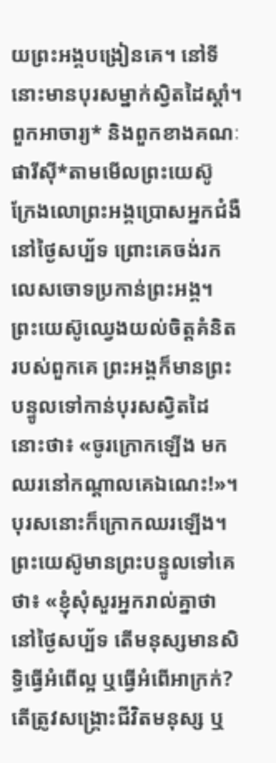យព្រះអង្គបង្រៀនគេ។ នៅទីនោះមានបុរសម្នាក់ស្វិតដៃស្ដាំ។ ពួកអាចារ្យ* និងពួកខាងគណៈផារីស៊ី*តាមមើលព្រះយេស៊ូ ក្រែងលោព្រះអង្គប្រោសអ្នកជំងឺនៅថ្ងៃសប្ប័ទ ព្រោះគេចង់រកលេសចោទប្រកាន់ព្រះអង្គ។ ព្រះយេស៊ូឈ្វេងយល់ចិត្តគំនិតរបស់ពួកគេ ព្រះអង្គក៏មានព្រះបន្ទូលទៅកាន់បុរសស្វិតដៃនោះថា៖ «ចូរក្រោកឡើង មកឈរនៅកណ្ដាលគេឯណេះ!»។ បុរសនោះក៏ក្រោកឈរឡើង។ ព្រះយេស៊ូមានព្រះបន្ទូលទៅគេថា៖ «ខ្ញុំសុំសួរអ្នករាល់គ្នាថា នៅថ្ងៃសប្ប័ទ តើមនុស្សមានសិទ្ធិធ្វើអំពើល្អ ឬធ្វើអំពើអាក្រក់? តើត្រូវសង្គ្រោះជីវិតមនុស្ស ឬ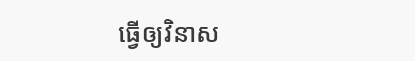ធ្វើឲ្យវិនាស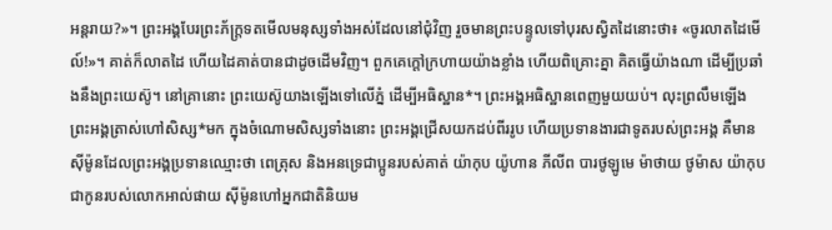អន្តរាយ?»។ ព្រះអង្គបែរព្រះភ័ក្ត្រទតមើលមនុស្សទាំងអស់ដែលនៅជុំវិញ រួចមានព្រះបន្ទូលទៅបុរសស្វិតដៃនោះថា៖ «ចូរលាតដៃមើល៍!»។ គាត់ក៏លាតដៃ ហើយដៃគាត់បានជាដូចដើមវិញ។ ពួកគេក្ដៅក្រហាយយ៉ាងខ្លាំង ហើយពិគ្រោះគ្នា គិតធ្វើយ៉ាងណា ដើម្បីប្រឆាំងនឹងព្រះយេស៊ូ។ នៅគ្រានោះ ព្រះយេស៊ូយាងឡើងទៅលើភ្នំ ដើម្បីអធិស្ឋាន*។ ព្រះអង្គអធិស្ឋានពេញមួយយប់។ លុះព្រលឹមឡើង ព្រះអង្គត្រាស់ហៅសិស្ស*មក ក្នុងចំណោមសិស្សទាំងនោះ ព្រះអង្គជ្រើសយកដប់ពីររូប ហើយប្រទានងារជាទូតរបស់ព្រះអង្គ គឺមានស៊ីម៉ូនដែលព្រះអង្គប្រទានឈ្មោះថា ពេត្រុស និងអនទ្រេជាប្អូនរបស់គាត់ យ៉ាកុប យ៉ូហាន ភីលីព បារថូឡូមេ ម៉ាថាយ ថូម៉ាស យ៉ាកុបជាកូនរបស់លោកអាល់ផាយ ស៊ីម៉ូនហៅអ្នកជាតិនិយម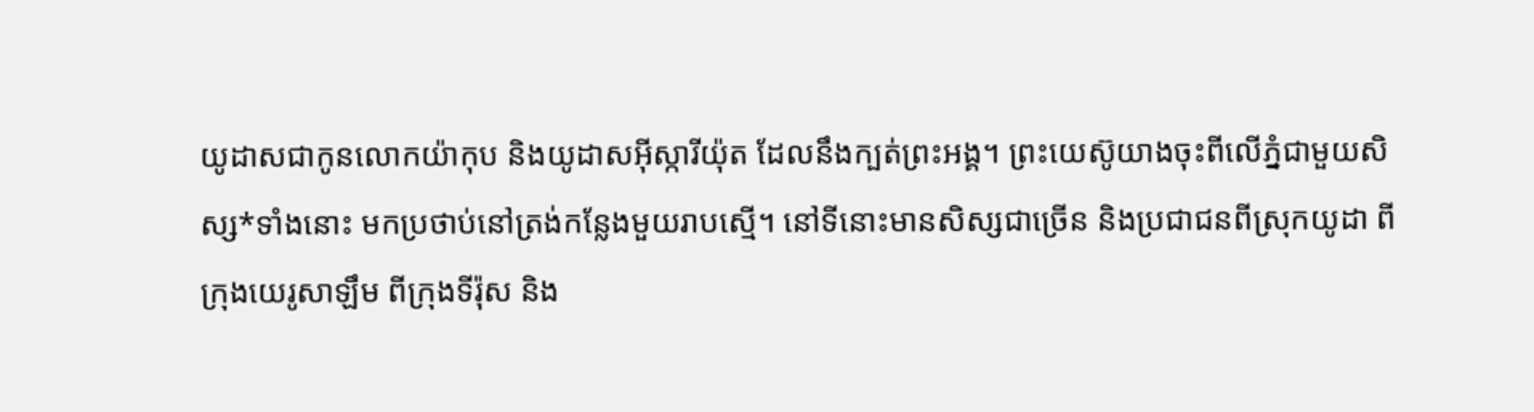យូដាសជាកូនលោកយ៉ាកុប និងយូដាសអ៊ីស្ការីយ៉ុត ដែលនឹងក្បត់ព្រះអង្គ។ ព្រះយេស៊ូយាងចុះពីលើភ្នំជាមួយសិស្ស*ទាំងនោះ មកប្រថាប់នៅត្រង់កន្លែងមួយរាបស្មើ។ នៅទីនោះមានសិស្សជាច្រើន និងប្រជាជនពីស្រុកយូដា ពីក្រុងយេរូសាឡឹម ពីក្រុងទីរ៉ុស និង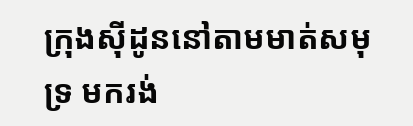ក្រុងស៊ីដូននៅតាមមាត់សមុទ្រ មករង់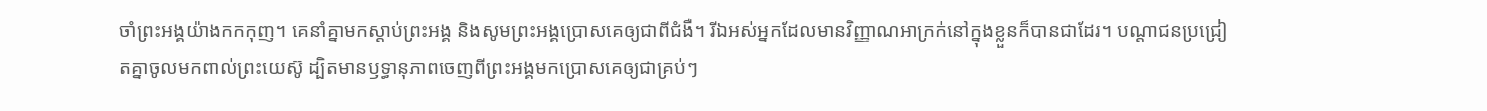ចាំព្រះអង្គយ៉ាងកកកុញ។ គេនាំគ្នាមកស្ដាប់ព្រះអង្គ និងសូមព្រះអង្គប្រោសគេឲ្យជាពីជំងឺ។ រីឯអស់អ្នកដែលមានវិញ្ញាណអាក្រក់នៅក្នុងខ្លួនក៏បានជាដែរ។ បណ្ដាជនប្រជ្រៀតគ្នាចូលមកពាល់ព្រះយេស៊ូ ដ្បិតមានឫទ្ធានុភាពចេញពីព្រះអង្គមកប្រោសគេឲ្យជាគ្រប់ៗ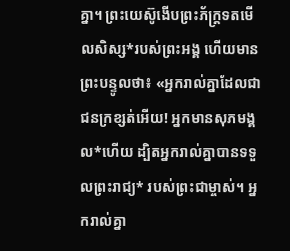គ្នា។ ព្រះយេស៊ូងើបព្រះភ័ក្ត្រទតមើលសិស្ស*របស់ព្រះអង្គ ហើយមានព្រះបន្ទូលថា៖ «អ្នករាល់គ្នាដែលជាជនក្រខ្សត់អើយ! អ្នកមានសុភមង្គល*ហើយ ដ្បិតអ្នករាល់គ្នាបានទទួលព្រះរាជ្យ* របស់ព្រះជាម្ចាស់។ អ្នករាល់គ្នា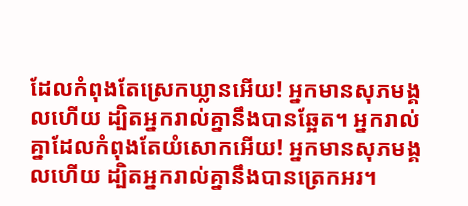ដែលកំពុងតែស្រេកឃ្លានអើយ! អ្នកមានសុភមង្គលហើយ ដ្បិតអ្នករាល់គ្នានឹងបានឆ្អែត។ អ្នករាល់គ្នាដែលកំពុងតែយំសោកអើយ! អ្នកមានសុភមង្គលហើយ ដ្បិតអ្នករាល់គ្នានឹងបានត្រេកអរ។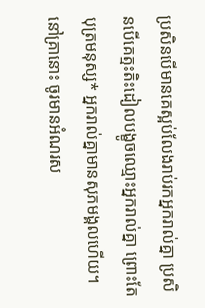ប្រសិនបើមានគេស្អប់លែងរាប់រកអ្នករាល់គ្នា ប្រសិនបើគេត្មះតិះដៀលបង្ខូចឈ្មោះអ្នករាល់គ្នា ព្រោះតែបុត្រមនុស្ស* អ្នករាល់គ្នាមានសុភមង្គលហើយ។ នៅគ្រានោះ ចូរមានអំណរស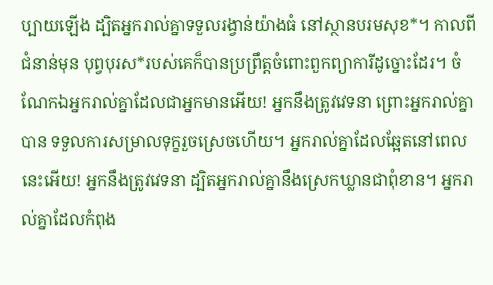ប្បាយឡើង ដ្បិតអ្នករាល់គ្នាទទួលរង្វាន់យ៉ាងធំ នៅស្ថានបរមសុខ*។ កាលពីជំនាន់មុន បុព្វបុរស*របស់គេក៏បានប្រព្រឹត្តចំពោះពួកព្យាការីដូច្នោះដែរ។ ចំណែកឯអ្នករាល់គ្នាដែលជាអ្នកមានអើយ! អ្នកនឹងត្រូវវេទនា ព្រោះអ្នករាល់គ្នាបាន ទទួលការសម្រាលទុក្ខរួចស្រេចហើយ។ អ្នករាល់គ្នាដែលឆ្អែតនៅពេលនេះអើយ! អ្នកនឹងត្រូវវេទនា ដ្បិតអ្នករាល់គ្នានឹងស្រេកឃ្លានជាពុំខាន។ អ្នករាល់គ្នាដែលកំពុង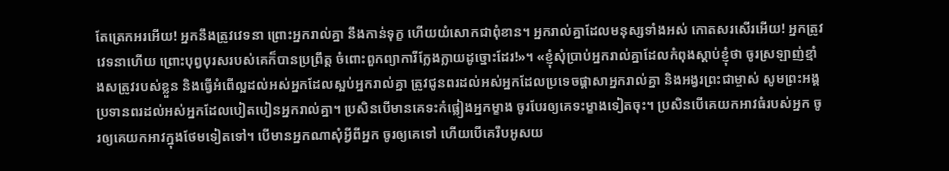តែត្រេកអរអើយ! អ្នកនឹងត្រូវវេទនា ព្រោះអ្នករាល់គ្នា នឹងកាន់ទុក្ខ ហើយយំសោកជាពុំខាន។ អ្នករាល់គ្នាដែលមនុស្សទាំងអស់ កោតសរសើរអើយ! អ្នកត្រូវវេទនាហើយ ព្រោះបុព្វបុរសរបស់គេក៏បានប្រព្រឹត្ត ចំពោះពួកព្យាការីក្លែងក្លាយដូច្នោះដែរ!»។ «ខ្ញុំសុំប្រាប់អ្នករាល់គ្នាដែលកំពុងស្ដាប់ខ្ញុំថា ចូរស្រឡាញ់ខ្មាំងសត្រូវរបស់ខ្លួន និងធ្វើអំពើល្អដល់អស់អ្នកដែលស្អប់អ្នករាល់គ្នា ត្រូវជូនពរដល់អស់អ្នកដែលប្រទេចផ្តាសាអ្នករាល់គ្នា និងអង្វរព្រះជាម្ចាស់ សូមព្រះអង្គប្រទានពរដល់អស់អ្នកដែលបៀតបៀនអ្នករាល់គ្នា។ ប្រសិនបើមានគេទះកំផ្លៀងអ្នកម្ខាង ចូរបែរឲ្យគេទះម្ខាងទៀតចុះ។ ប្រសិនបើគេយកអាវធំរបស់អ្នក ចូរឲ្យគេយកអាវក្នុងថែមទៀតទៅ។ បើមានអ្នកណាសុំអ្វីពីអ្នក ចូរឲ្យគេទៅ ហើយបើគេរឹបអូសយ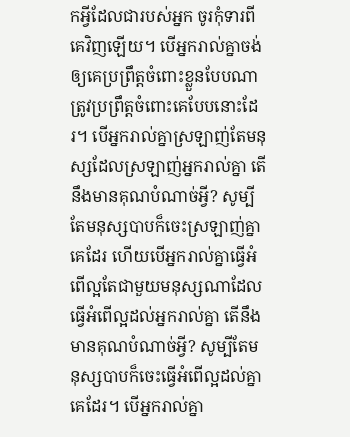កអ្វីដែលជារបស់អ្នក ចូរកុំទារពីគេវិញឡើយ។ បើអ្នករាល់គ្នាចង់ឲ្យគេប្រព្រឹត្តចំពោះខ្លួនបែបណា ត្រូវប្រព្រឹត្តចំពោះគេបែបនោះដែរ។ បើអ្នករាល់គ្នាស្រឡាញ់តែមនុស្សដែលស្រឡាញ់អ្នករាល់គ្នា តើនឹងមានគុណបំណាច់អ្វី? សូម្បីតែមនុស្សបាបក៏ចេះស្រឡាញ់គ្នាគេដែរ ហើយបើអ្នករាល់គ្នាធ្វើអំពើល្អតែជាមួយមនុស្សណាដែលធ្វើអំពើល្អដល់អ្នករាល់គ្នា តើនឹងមានគុណបំណាច់អ្វី? សូម្បីតែមនុស្សបាបក៏ចេះធ្វើអំពើល្អដល់គ្នាគេដែរ។ បើអ្នករាល់គ្នា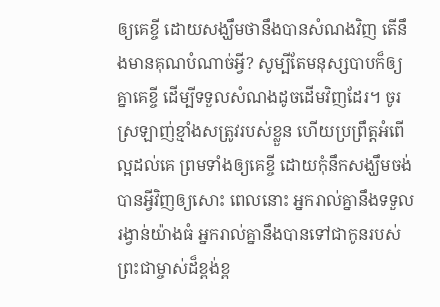ឲ្យគេខ្ចី ដោយសង្ឃឹមថានឹងបានសំណងវិញ តើនឹងមានគុណបំណាច់អ្វី? សូម្បីតែមនុស្សបាបក៏ឲ្យគ្នាគេខ្ចី ដើម្បីទទួលសំណងដូចដើមវិញដែរ។ ចូរស្រឡាញ់ខ្មាំងសត្រូវរបស់ខ្លួន ហើយប្រព្រឹត្តអំពើល្អដល់គេ ព្រមទាំងឲ្យគេខ្ចី ដោយកុំនឹកសង្ឃឹមចង់បានអ្វីវិញឲ្យសោះ ពេលនោះ អ្នករាល់គ្នានឹងទទួលរង្វាន់យ៉ាងធំ អ្នករាល់គ្នានឹងបានទៅជាកូនរបស់ព្រះជាម្ចាស់ដ៏ខ្ពង់ខ្ព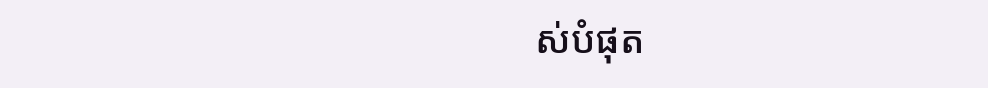ស់បំផុត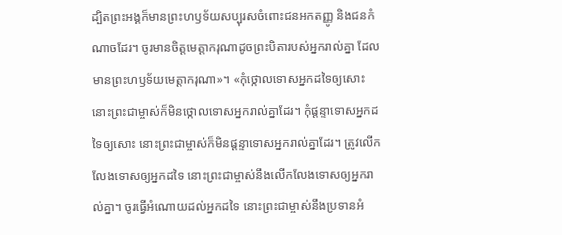ដ្បិតព្រះអង្គក៏មានព្រះហឫទ័យសប្បុរសចំពោះជនអកតញ្ញូ និងជនកំណាចដែរ។ ចូរមានចិត្តមេត្តាករុណាដូចព្រះបិតារបស់អ្នករាល់គ្នា ដែលមានព្រះហឫទ័យមេត្តាករុណា»។ «កុំថ្កោលទោសអ្នកដទៃឲ្យសោះ នោះព្រះជាម្ចាស់ក៏មិនថ្កោលទោសអ្នករាល់គ្នាដែរ។ កុំផ្ដន្ទាទោសអ្នកដទៃឲ្យសោះ នោះព្រះជាម្ចាស់ក៏មិនផ្ដន្ទាទោសអ្នករាល់គ្នាដែរ។ ត្រូវលើកលែងទោសឲ្យអ្នកដទៃ នោះព្រះជាម្ចាស់នឹងលើកលែងទោសឲ្យអ្នករាល់គ្នា។ ចូរធ្វើអំណោយដល់អ្នកដទៃ នោះព្រះជាម្ចាស់នឹងប្រទានអំ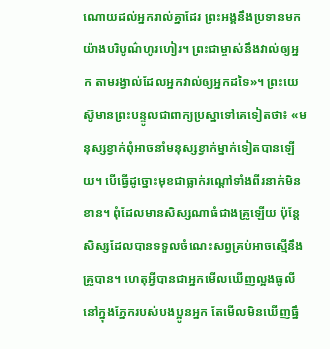ណោយដល់អ្នករាល់គ្នាដែរ ព្រះអង្គនឹងប្រទានមកយ៉ាងបរិបូណ៌ហូរហៀរ។ ព្រះជាម្ចាស់នឹងវាល់ឲ្យអ្នក តាមរង្វាល់ដែលអ្នកវាល់ឲ្យអ្នកដទៃ»។ ព្រះយេស៊ូមានព្រះបន្ទូលជាពាក្យប្រស្នាទៅគេទៀតថា៖ «មនុស្សខ្វាក់ពុំអាចនាំមនុស្សខ្វាក់ម្នាក់ទៀតបានឡើយ។ បើធ្វើដូច្នោះមុខជាធ្លាក់រណ្ដៅទាំងពីរនាក់មិនខាន។ ពុំដែលមានសិស្សណាធំជាងគ្រូឡើយ ប៉ុន្តែ សិស្សដែលបានទទួលចំណេះសព្វគ្រប់អាចស្មើនឹងគ្រូបាន។ ហេតុអ្វីបានជាអ្នកមើលឃើញល្អងធូលីនៅក្នុងភ្នែករបស់បងប្អូនអ្នក តែមើលមិនឃើញធ្នឹ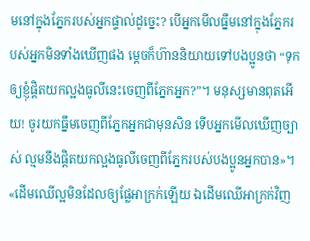មនៅក្នុងភ្នែករបស់អ្នកផ្ទាល់ដូច្នេះ? បើអ្នកមើលធ្នឹមនៅក្នុងភ្នែករបស់អ្នកមិនទាំងឃើញផង ម្ដេចក៏ហ៊ាននិយាយទៅបងប្អូនថា “ទុកឲ្យខ្ញុំផ្ដិតយកល្អងធូលីនេះចេញពីភ្នែកអ្នក?”។ មនុស្សមានពុតអើយ! ចូរយកធ្នឹមចេញពីភ្នែកអ្នកជាមុនសិន ទើបអ្នកមើលឃើញច្បាស់ ល្មមនឹងផ្ដិតយកល្អងធូលីចេញពីភ្នែករបស់បងប្អូនអ្នកបាន»។ «ដើមឈើល្អមិនដែលឲ្យផ្លែអាក្រក់ឡើយ ឯដើមឈើអាក្រក់វិញ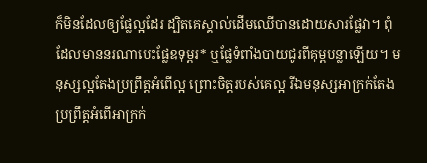ក៏មិនដែលឲ្យផ្លែល្អដែរ ដ្បិតគេស្គាល់ដើមឈើបានដោយសារផ្លែវា។ ពុំដែលមាននរណាបេះផ្លែឧទុម្ពរ* ឬផ្លែទំពាំងបាយជូរពីគុម្ពបន្លាឡើយ។ មនុស្សល្អតែងប្រព្រឹត្តអំពើល្អ ព្រោះចិត្តរបស់គេល្អ រីឯមនុស្សអាក្រក់តែងប្រព្រឹត្តអំពើអាក្រក់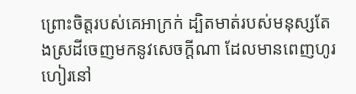ព្រោះចិត្តរបស់គេអាក្រក់ ដ្បិតមាត់របស់មនុស្សតែងស្រដីចេញមកនូវសេចក្ដីណា ដែលមានពេញហូរហៀរនៅ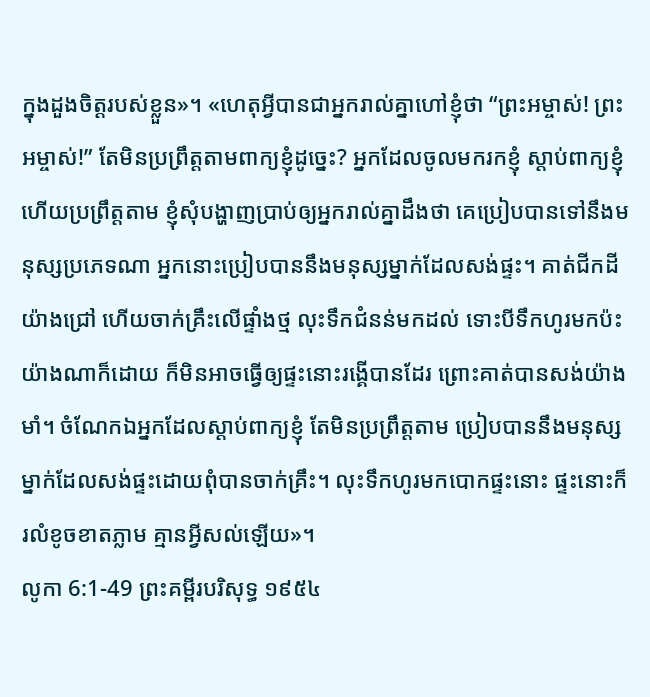ក្នុងដួងចិត្តរបស់ខ្លួន»។ «ហេតុអ្វីបានជាអ្នករាល់គ្នាហៅខ្ញុំថា “ព្រះអម្ចាស់! ព្រះអម្ចាស់!” តែមិនប្រព្រឹត្តតាមពាក្យខ្ញុំដូច្នេះ? អ្នកដែលចូលមករកខ្ញុំ ស្ដាប់ពាក្យខ្ញុំ ហើយប្រព្រឹត្តតាម ខ្ញុំសុំបង្ហាញប្រាប់ឲ្យអ្នករាល់គ្នាដឹងថា គេប្រៀបបានទៅនឹងមនុស្សប្រភេទណា អ្នកនោះប្រៀបបាននឹងមនុស្សម្នាក់ដែលសង់ផ្ទះ។ គាត់ជីកដីយ៉ាងជ្រៅ ហើយចាក់គ្រឹះលើផ្ទាំងថ្ម លុះទឹកជំនន់មកដល់ ទោះបីទឹកហូរមកប៉ះយ៉ាងណាក៏ដោយ ក៏មិនអាចធ្វើឲ្យផ្ទះនោះរង្គើបានដែរ ព្រោះគាត់បានសង់យ៉ាងមាំ។ ចំណែកឯអ្នកដែលស្ដាប់ពាក្យខ្ញុំ តែមិនប្រព្រឹត្តតាម ប្រៀបបាននឹងមនុស្សម្នាក់ដែលសង់ផ្ទះដោយពុំបានចាក់គ្រឹះ។ លុះទឹកហូរមកបោកផ្ទះនោះ ផ្ទះនោះក៏រលំខូចខាតភ្លាម គ្មានអ្វីសល់ឡើយ»។
លូកា 6:1-49 ព្រះគម្ពីរបរិសុទ្ធ ១៩៥៤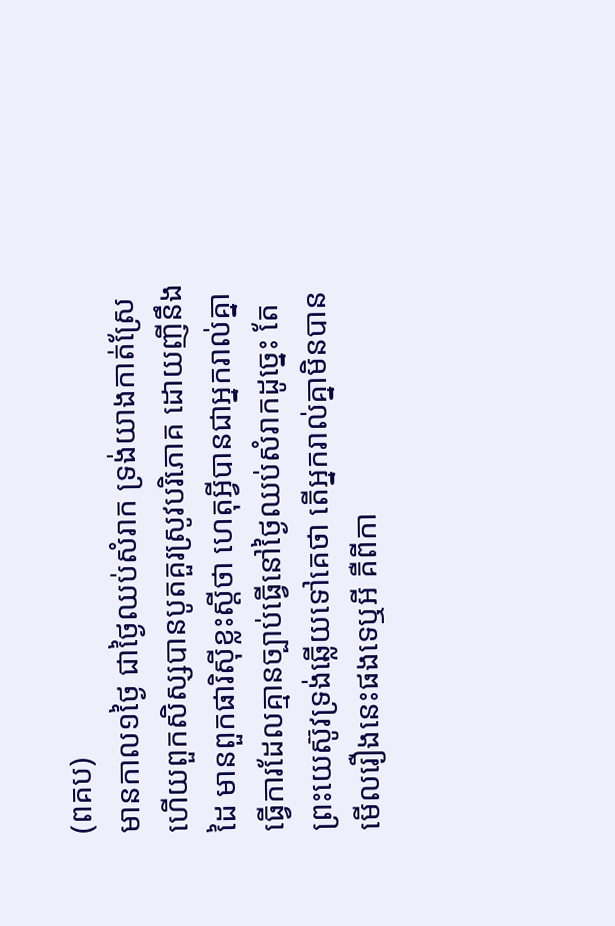(ពគប)
មានកាល១ថ្ងៃ ជាថ្ងៃឈប់សំរាក ទ្រង់យាងកាត់ស្រែ ហើយពួកសិស្សបានបូតគួរស្រូវបរិភោគ ដោយញីនឹងដៃ មានពួកផារិស៊ីខ្លះស្តីថា ហេតុអ្វីបានជាអ្នករាល់គ្នាធ្វើការដែលគ្មានច្បាប់ធ្វើនៅថ្ងៃឈប់សំរាកដូច្នេះ តែព្រះយេស៊ូវទ្រង់ឆ្លើយទៅគេថា តើអ្នករាល់គ្នាមិនបានមើលរឿងនេះផងទេឬអី គឺពីកា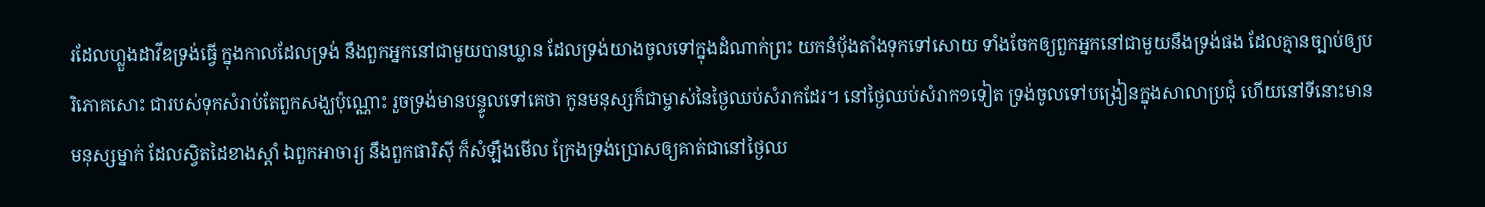រដែលហ្លួងដាវីឌទ្រង់ធ្វើ ក្នុងកាលដែលទ្រង់ នឹងពួកអ្នកនៅជាមួយបានឃ្លាន ដែលទ្រង់យាងចូលទៅក្នុងដំណាក់ព្រះ យកនំបុ័ងតាំងទុកទៅសោយ ទាំងចែកឲ្យពួកអ្នកនៅជាមួយនឹងទ្រង់ផង ដែលគ្មានច្បាប់ឲ្យបរិភោគសោះ ជារបស់ទុកសំរាប់តែពួកសង្ឃប៉ុណ្ណោះ រួចទ្រង់មានបន្ទូលទៅគេថា កូនមនុស្សក៏ជាម្ចាស់នៃថ្ងៃឈប់សំរាកដែរ។ នៅថ្ងៃឈប់សំរាក១ទៀត ទ្រង់ចូលទៅបង្រៀនក្នុងសាលាប្រជុំ ហើយនៅទីនោះមានមនុស្សម្នាក់ ដែលស្វិតដៃខាងស្តាំ ឯពួកអាចារ្យ នឹងពួកផារិស៊ី ក៏សំឡឹងមើល ក្រែងទ្រង់ប្រោសឲ្យគាត់ជានៅថ្ងៃឈ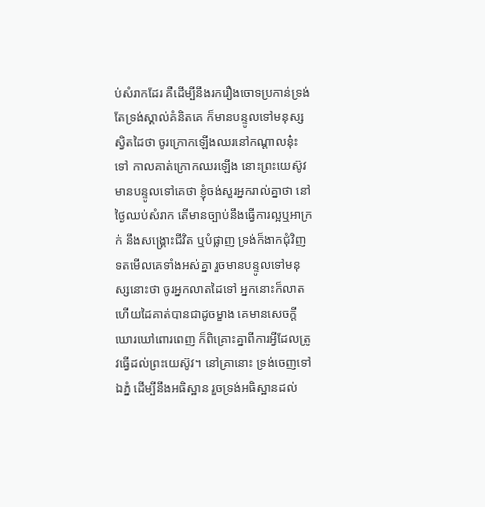ប់សំរាកដែរ គឺដើម្បីនឹងរករឿងចោទប្រកាន់ទ្រង់ តែទ្រង់ស្គាល់គំនិតគេ ក៏មានបន្ទូលទៅមនុស្សស្វិតដៃថា ចូរក្រោកឡើងឈរនៅកណ្តាលនុ៎ះទៅ កាលគាត់ក្រោកឈរឡើង នោះព្រះយេស៊ូវមានបន្ទូលទៅគេថា ខ្ញុំចង់សួរអ្នករាល់គ្នាថា នៅថ្ងៃឈប់សំរាក តើមានច្បាប់នឹងធ្វើការល្អឬអាក្រក់ នឹងសង្គ្រោះជីវិត ឬបំផ្លាញ ទ្រង់ក៏ងាកជុំវិញ ទតមើលគេទាំងអស់គ្នា រួចមានបន្ទូលទៅមនុស្សនោះថា ចូរអ្នកលាតដៃទៅ អ្នកនោះក៏លាត ហើយដៃគាត់បានជាដូចម្ខាង គេមានសេចក្ដីឃោរឃៅពោរពេញ ក៏ពិគ្រោះគ្នាពីការអ្វីដែលត្រូវធ្វើដល់ព្រះយេស៊ូវ។ នៅគ្រានោះ ទ្រង់ចេញទៅឯភ្នំ ដើម្បីនឹងអធិស្ឋាន រួចទ្រង់អធិស្ឋានដល់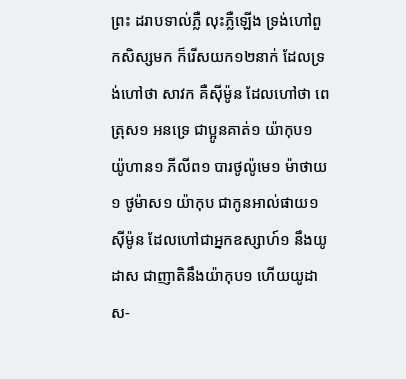ព្រះ ដរាបទាល់ភ្លឺ លុះភ្លឺឡើង ទ្រង់ហៅពួកសិស្សមក ក៏រើសយក១២នាក់ ដែលទ្រង់ហៅថា សាវក គឺស៊ីម៉ូន ដែលហៅថា ពេត្រុស១ អនទ្រេ ជាប្អូនគាត់១ យ៉ាកុប១ យ៉ូហាន១ ភីលីព១ បារថូល៉ូមេ១ ម៉ាថាយ១ ថូម៉ាស១ យ៉ាកុប ជាកូនអាល់ផាយ១ ស៊ីម៉ូន ដែលហៅជាអ្នកឧស្សាហ៍១ នឹងយូដាស ជាញាតិនឹងយ៉ាកុប១ ហើយយូដាស-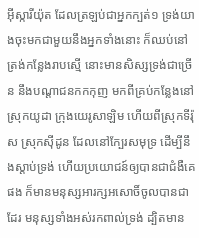អ៊ីស្ការីយ៉ុត ដែលត្រឡប់ជាអ្នកក្បត់១ ទ្រង់យាងចុះមកជាមួយនឹងអ្នកទាំងនោះ ក៏ឈប់នៅត្រង់កន្លែងរាបស្មើ នោះមានសិស្សទ្រង់ជាច្រើន នឹងបណ្តាជនកកកុញ មកពីគ្រប់កន្លែងនៅស្រុកយូដា ក្រុងយេរូសាឡិម ហើយពីស្រុកទីរ៉ុស ស្រុកស៊ីដូន ដែលនៅក្បែរសមុទ្រ ដើម្បីនឹងស្តាប់ទ្រង់ ហើយប្រយោជន៍ឲ្យបានជាជំងឺគេផង ក៏មានមនុស្សអារក្សអសោចិ៍ចូលបានជាដែរ មនុស្សទាំងអស់រកពាល់ទ្រង់ ដ្បិតមាន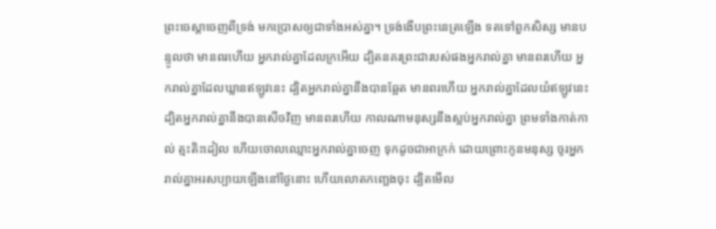ព្រះចេស្តាចេញពីទ្រង់ មកប្រោសឲ្យជាទាំងអស់គ្នា។ ទ្រង់ងើបព្រះនេត្រឡើង ទតទៅពួកសិស្ស មានបន្ទូលថា មានពរហើយ អ្នករាល់គ្នាដែលក្រអើយ ដ្បិតនគរព្រះជារបស់ផងអ្នករាល់គ្នា មានពរហើយ អ្នករាល់គ្នាដែលឃ្លានឥឡូវនេះ ដ្បិតអ្នករាល់គ្នានឹងបានឆ្អែត មានពរហើយ អ្នករាល់គ្នាដែលយំឥឡូវនេះ ដ្បិតអ្នករាល់គ្នានឹងបានសើចវិញ មានពរហើយ កាលណាមនុស្សនឹងស្អប់អ្នករាល់គ្នា ព្រមទាំងកាត់កាល់ ត្មះតិះដៀល ហើយចោលឈ្មោះអ្នករាល់គ្នាចេញ ទុកដូចជាអាក្រក់ ដោយព្រោះកូនមនុស្ស ចូរអ្នករាល់គ្នាអរសប្បាយឡើងនៅថ្ងៃនោះ ហើយលោតកញ្ឆេងចុះ ដ្បិតមើល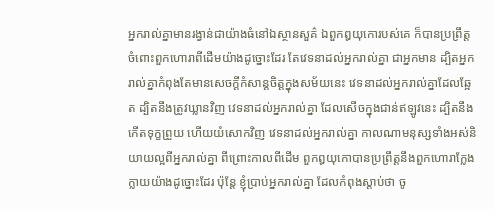អ្នករាល់គ្នាមានរង្វាន់ជាយ៉ាងធំនៅឯស្ថានសួគ៌ ឯពួកឰយុកោរបស់គេ ក៏បានប្រព្រឹត្តចំពោះពួកហោរាពីដើមយ៉ាងដូច្នោះដែរ តែវេទនាដល់អ្នករាល់គ្នា ជាអ្នកមាន ដ្បិតអ្នករាល់គ្នាកំពុងតែមានសេចក្ដីកំសាន្តចិត្តក្នុងសម័យនេះ វេទនាដល់អ្នករាល់គ្នាដែលឆ្អែត ដ្បិតនឹងត្រូវឃ្លានវិញ វេទនាដល់អ្នករាល់គ្នា ដែលសើចក្នុងជាន់ឥឡូវនេះ ដ្បិតនឹងកើតទុក្ខព្រួយ ហើយយំសោកវិញ វេទនាដល់អ្នករាល់គ្នា កាលណាមនុស្សទាំងអស់និយាយល្អពីអ្នករាល់គ្នា ពីព្រោះកាលពីដើម ពួកឰយុកោបានប្រព្រឹត្តនឹងពួកហោរាក្លែងក្លាយយ៉ាងដូច្នោះដែរ ប៉ុន្តែ ខ្ញុំប្រាប់អ្នករាល់គ្នា ដែលកំពុងស្តាប់ថា ចូ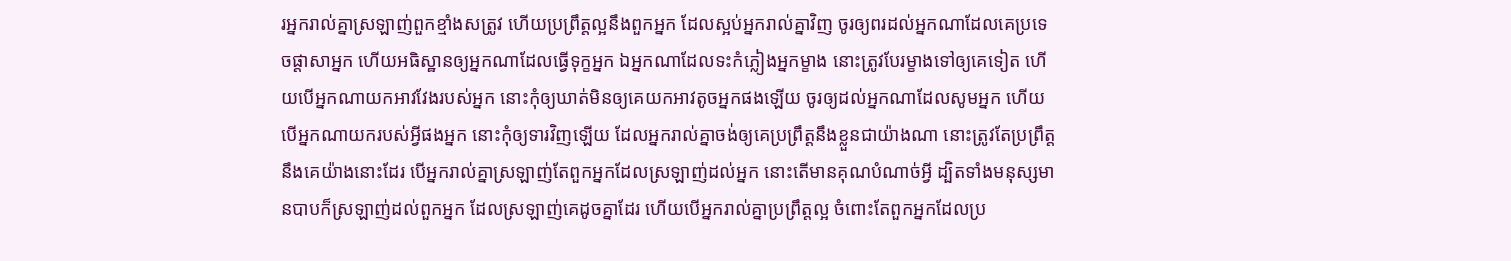រអ្នករាល់គ្នាស្រឡាញ់ពួកខ្មាំងសត្រូវ ហើយប្រព្រឹត្តល្អនឹងពួកអ្នក ដែលស្អប់អ្នករាល់គ្នាវិញ ចូរឲ្យពរដល់អ្នកណាដែលគេប្រទេចផ្តាសាអ្នក ហើយអធិស្ឋានឲ្យអ្នកណាដែលធ្វើទុក្ខអ្នក ឯអ្នកណាដែលទះកំភ្លៀងអ្នកម្ខាង នោះត្រូវបែរម្ខាងទៅឲ្យគេទៀត ហើយបើអ្នកណាយកអាវវែងរបស់អ្នក នោះកុំឲ្យឃាត់មិនឲ្យគេយកអាវតូចអ្នកផងឡើយ ចូរឲ្យដល់អ្នកណាដែលសូមអ្នក ហើយបើអ្នកណាយករបស់អ្វីផងអ្នក នោះកុំឲ្យទារវិញឡើយ ដែលអ្នករាល់គ្នាចង់ឲ្យគេប្រព្រឹត្តនឹងខ្លួនជាយ៉ាងណា នោះត្រូវតែប្រព្រឹត្តនឹងគេយ៉ាងនោះដែរ បើអ្នករាល់គ្នាស្រឡាញ់តែពួកអ្នកដែលស្រឡាញ់ដល់អ្នក នោះតើមានគុណបំណាច់អ្វី ដ្បិតទាំងមនុស្សមានបាបក៏ស្រឡាញ់ដល់ពួកអ្នក ដែលស្រឡាញ់គេដូចគ្នាដែរ ហើយបើអ្នករាល់គ្នាប្រព្រឹត្តល្អ ចំពោះតែពួកអ្នកដែលប្រ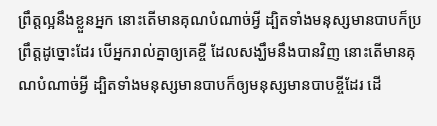ព្រឹត្តល្អនឹងខ្លួនអ្នក នោះតើមានគុណបំណាច់អ្វី ដ្បិតទាំងមនុស្សមានបាបក៏ប្រព្រឹត្តដូច្នោះដែរ បើអ្នករាល់គ្នាឲ្យគេខ្ចី ដែលសង្ឃឹមនឹងបានវិញ នោះតើមានគុណបំណាច់អ្វី ដ្បិតទាំងមនុស្សមានបាបក៏ឲ្យមនុស្សមានបាបខ្ចីដែរ ដើ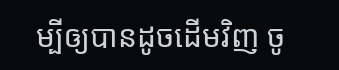ម្បីឲ្យបានដូចដើមវិញ ចូ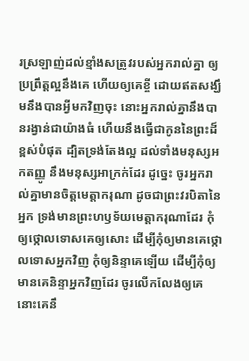រស្រឡាញ់ដល់ខ្មាំងសត្រូវរបស់អ្នករាល់គ្នា ឲ្យប្រព្រឹត្តល្អនឹងគេ ហើយឲ្យគេខ្ចី ដោយឥតសង្ឃឹមនឹងបានអ្វីមកវិញចុះ នោះអ្នករាល់គ្នានឹងបានរង្វាន់ជាយ៉ាងធំ ហើយនឹងធ្វើជាកូននៃព្រះដ៏ខ្ពស់បំផុត ដ្បិតទ្រង់តែងល្អ ដល់ទាំងមនុស្សអកតញ្ញូ នឹងមនុស្សអាក្រក់ដែរ ដូច្នេះ ចូរអ្នករាល់គ្នាមានចិត្តមេត្តាករុណា ដូចជាព្រះវរបិតានៃអ្នក ទ្រង់មានព្រះហឫទ័យមេត្តាករុណាដែរ កុំឲ្យថ្កោលទោសគេឲ្យសោះ ដើម្បីកុំឲ្យមានគេថ្កោលទោសអ្នកវិញ កុំឲ្យនិន្ទាគេឡើយ ដើម្បីកុំឲ្យមានគេនិន្ទាអ្នកវិញដែរ ចូរលើកលែងឲ្យគេ នោះគេនឹ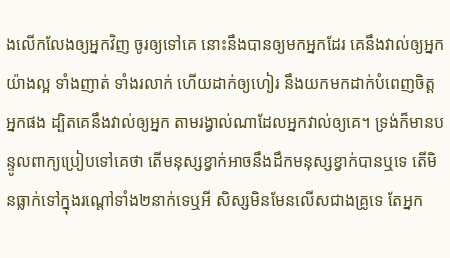ងលើកលែងឲ្យអ្នកវិញ ចូរឲ្យទៅគេ នោះនឹងបានឲ្យមកអ្នកដែរ គេនឹងវាល់ឲ្យអ្នកយ៉ាងល្អ ទាំងញាត់ ទាំងរលាក់ ហើយដាក់ឲ្យហៀរ នឹងយកមកដាក់បំពេញចិត្តអ្នកផង ដ្បិតគេនឹងវាល់ឲ្យអ្នក តាមរង្វាល់ណាដែលអ្នកវាល់ឲ្យគេ។ ទ្រង់ក៏មានបន្ទូលពាក្យប្រៀបទៅគេថា តើមនុស្សខ្វាក់អាចនឹងដឹកមនុស្សខ្វាក់បានឬទេ តើមិនធ្លាក់ទៅក្នុងរណ្តៅទាំង២នាក់ទេឬអី សិស្សមិនមែនលើសជាងគ្រូទេ តែអ្នក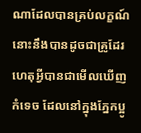ណាដែលបានគ្រប់លក្ខណ៍ នោះនឹងបានដូចជាគ្រូដែរ ហេតុអ្វីបានជាមើលឃើញកំទេច ដែលនៅក្នុងភ្នែកប្អូ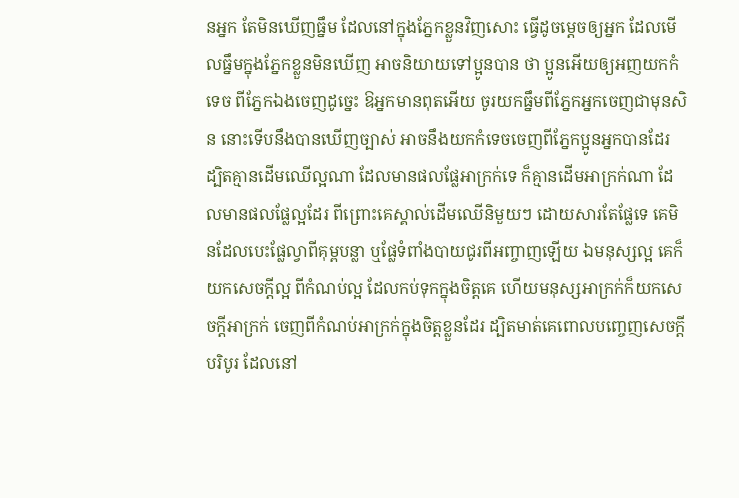នអ្នក តែមិនឃើញធ្នឹម ដែលនៅក្នុងភ្នែកខ្លួនវិញសោះ ធ្វើដូចម្តេចឲ្យអ្នក ដែលមើលធ្នឹមក្នុងភ្នែកខ្លួនមិនឃើញ អាចនិយាយទៅប្អូនបាន ថា ប្អូនអើយឲ្យអញយកកំទេច ពីភ្នែកឯងចេញដូច្នេះ ឱអ្នកមានពុតអើយ ចូរយកធ្នឹមពីភ្នែកអ្នកចេញជាមុនសិន នោះទើបនឹងបានឃើញច្បាស់ អាចនឹងយកកំទេចចេញពីភ្នែកប្អូនអ្នកបានដែរ ដ្បិតគ្មានដើមឈើល្អណា ដែលមានផលផ្លែអាក្រក់ទេ ក៏គ្មានដើមអាក្រក់ណា ដែលមានផលផ្លែល្អដែរ ពីព្រោះគេស្គាល់ដើមឈើនិមួយៗ ដោយសារតែផ្លែទេ គេមិនដែលបេះផ្លែល្វាពីគុម្ពបន្លា ឬផ្លែទំពាំងបាយជូរពីអញ្ចាញឡើយ ឯមនុស្សល្អ គេក៏យកសេចក្ដីល្អ ពីកំណប់ល្អ ដែលកប់ទុកក្នុងចិត្តគេ ហើយមនុស្សអាក្រក់ក៏យកសេចក្ដីអាក្រក់ ចេញពីកំណប់អាក្រក់ក្នុងចិត្តខ្លួនដែរ ដ្បិតមាត់គេពោលបញ្ចេញសេចក្ដីបរិបូរ ដែលនៅ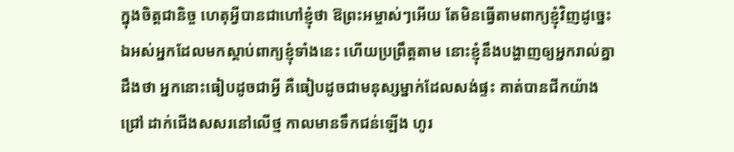ក្នុងចិត្តជានិច្ច ហេតុអ្វីបានជាហៅខ្ញុំថា ឱព្រះអម្ចាស់ៗអើយ តែមិនធ្វើតាមពាក្យខ្ញុំវិញដូច្នេះ ឯអស់អ្នកដែលមកស្តាប់ពាក្យខ្ញុំទាំងនេះ ហើយប្រព្រឹត្តតាម នោះខ្ញុំនឹងបង្ហាញឲ្យអ្នករាល់គ្នាដឹងថា អ្នកនោះធៀបដូចជាអ្វី គឺធៀបដូចជាមនុស្សម្នាក់ដែលសង់ផ្ទះ គាត់បានជីកយ៉ាងជ្រៅ ដាក់ជើងសសរនៅលើថ្ម កាលមានទឹកជន់ឡើង ហូរ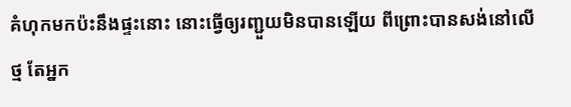គំហុកមកប៉ះនឹងផ្ទះនោះ នោះធ្វើឲ្យរញ្ជួយមិនបានឡើយ ពីព្រោះបានសង់នៅលើថ្ម តែអ្នក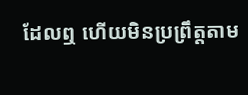ដែលឮ ហើយមិនប្រព្រឹត្តតាម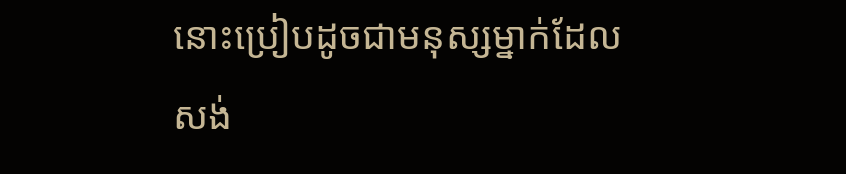នោះប្រៀបដូចជាមនុស្សម្នាក់ដែលសង់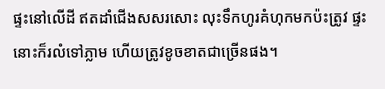ផ្ទះនៅលើដី ឥតដាំជើងសសរសោះ លុះទឹកហូរគំហុកមកប៉ះត្រូវ ផ្ទះនោះក៏រលំទៅភ្លាម ហើយត្រូវខូចខាតជាច្រើនផង។